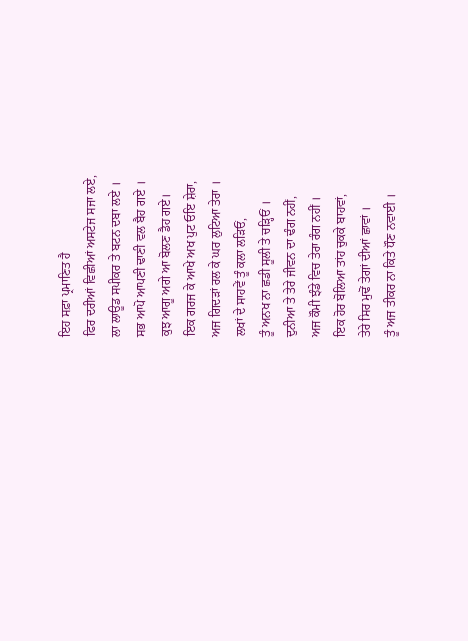ਇਹ ਸਫ਼ਾ ਪ੍ਰਮਾਣਿਤ ਹੈ
ਫਿਰ ਦਰੀਆਂ ਵਿਛੀਆਂ ਅਸਟੇਜ ਸਜਾ ਲਏ,
ਲਾ ਲਾਊਡ ਸਪੀਕਰ ਤੇ ਬਟਨ ਦਬਾ ਲਏ ।
ਸਭ ਆਪੋ ਆਪਣੀ ਢਾਣੀ ਵਲ ਬੈਹ ਗਏ ।
ਕੁਝ ਆਗੂ ਅਗੇ ਆ ਬੋਲਣ ਡੈਹ ਗਏ।
ਇਕ ਗਰਜ ਕੇ ਆਖੇ ਅਖ ਪੁਟ ਓਇ ਸ਼ੇਰਾ,
ਅਜ ਗਿਦੜਾਂ ਰਲ ਕੇ ਘਰ ਲੁਟਿਆ ਤੇਰਾ ।
ਲਖਾਂ ਦੇ ਸਾਹਵੇਂ ਤੂੰ ਕਲਾ ਲੜਿਓਂ,
ਤੂੰ ਅਨਖ ਨਾ ਛਡੀ ਸੂਲੀ ਤੇ ਚੜ੍ਹਿਓਂ ।
ਦੁਨੀਆ ਤੇ ਤੇਰੇ ਜੀਵਨ ਦਾ ਢੰਗ ਨਹੀਂ,
ਅਜ ਕੌਮੀ ਝੰਡੇ ਵਿਚ ਤੇਰਾ ਰੰਗ ਨਹੀਂ ।
ਇਕ ਹੋਰ ਬੋਲਿਆ ਤਾਂਹ ਚੁਕਕੇ ਬਾਹਵਾਂ,
ਤੇਰੇ ਸਿਰ ਮੁਢੋਂ ਤੇਗਾਂ ਦੀਆਂ ਛਾਵਾਂ ।
ਤੂੰ ਅਜ ਤੀਕਰ ਨਾ ਕਿਤੇ ਧੌਣ ਨਵਾਈ ।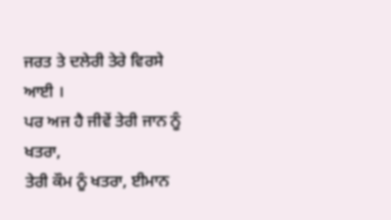ਜਰਤ ਤੇ ਦਲੇਰੀ ਤੇਰੇ ਵਿਰਸੇ ਆਈ ।
ਪਰ ਅਜ ਹੈ ਜੀਵੇਂ ਤੇਰੀ ਜਾਨ ਨੂੰ ਖਤਰਾ,
ਤੇਰੀ ਕੌਮ ਨੂੰ ਖਤਰਾ, ਈਮਾਨ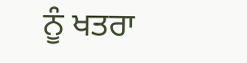ਨੂੰ ਖਤਰਾ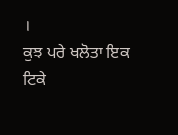।
ਕੁਝ ਪਰੇ ਖਲੋਤਾ ਇਕ ਟਿਕੇ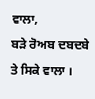ਵਾਲਾ,
ਬੜੇ ਰੋਅਬ ਦਬਦਬੇ ਤੇ ਸਿਕੇ ਵਾਲਾ ।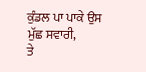ਕੁੰਡਲ ਪਾ ਪਾਕੇ ਉਸ ਮੁੱਛ ਸਵਾਰੀ,
ਤੇ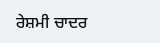ਰੇਸ਼ਮੀ ਚਾਦਰ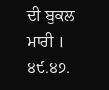ਦੀ ਬੁਕਲ ਮਾਰੀ ।
੪੯.੪੭.